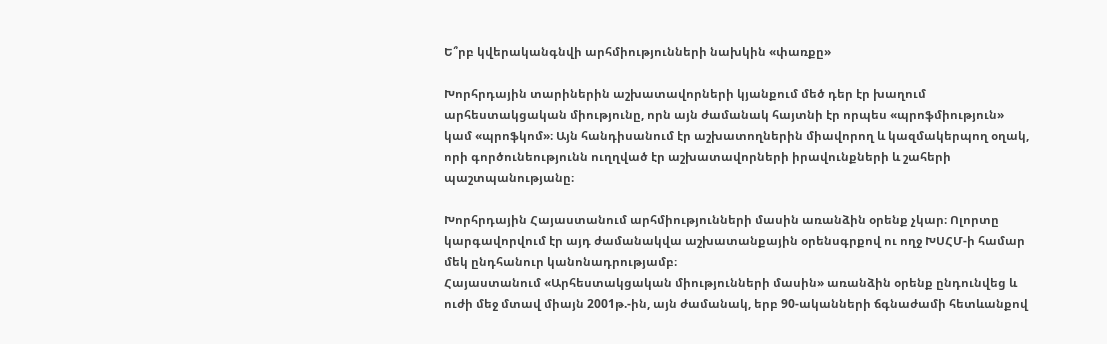Ե՞րբ կվերականգնվի արհմիությունների նախկին «փառքը»

Խորհրդային տարիներին աշխատավորների կյանքում մեծ դեր էր խաղում արհեստակցական միությունը, որն այն ժամանակ հայտնի էր որպես «պրոֆմիություն» կամ «պրոֆկոմ»։ Այն հանդիսանում էր աշխատողներին միավորող և կազմակերպող օղակ, որի գործունեությունն ուղղված էր աշխատավորների իրավունքների և շահերի պաշտպանությանը։

Խորհրդային Հայաստանում արհմիությունների մասին առանձին օրենք չկար։ Ոլորտը կարգավորվում էր այդ ժամանակվա աշխատանքային օրենսգրքով ու ողջ ԽՍՀՄ-ի համար մեկ ընդհանուր կանոնադրությամբ։
Հայաստանում «Արհեստակցական միությունների մասին» առանձին օրենք ընդունվեց և ուժի մեջ մտավ միայն 2001թ.-ին, այն ժամանակ, երբ 90-ականների ճգնաժամի հետևանքով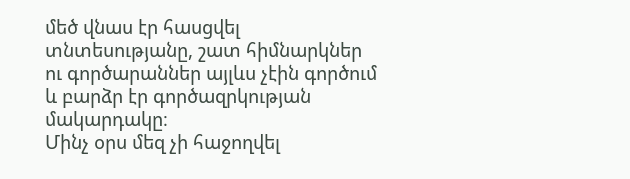մեծ վնաս էր հասցվել տնտեսությանը, շատ հիմնարկներ ու գործարաններ այլևս չէին գործում և բարձր էր գործազրկության մակարդակը։
Մինչ օրս մեզ չի հաջողվել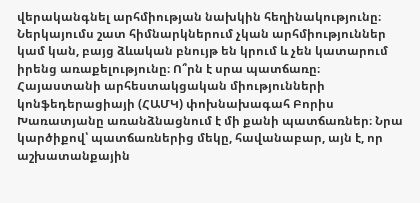վերականգնել արհմիության նախկին հեղինակությունը։ Ներկայումս շատ հիմնարկներում չկան արհմիություններ կամ կան, բայց ձևական բնույթ են կրում և չեն կատարում իրենց առաքելությունը։ Ո՞րն է սրա պատճառը։
Հայաստանի արհեստակցական միությունների կոնֆեդերացիայի (ՀԱՄԿ) փոխնախագահ Բորիս Խառատյանը առանձնացնում է մի քանի պատճառներ։ Նրա կարծիքով՝ պատճառներից մեկը, հավանաբար, այն է, որ աշխատանքային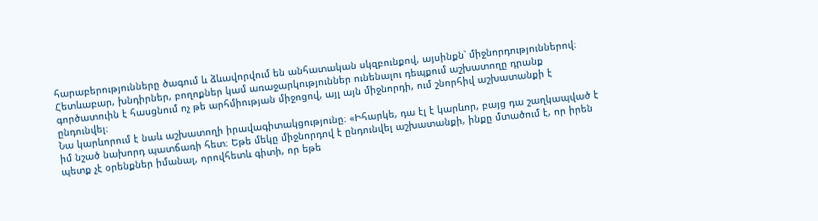հարաբերությունները ծագում և ձևավորվում են անհատական սկզբունքով, այսինքն՝ միջնորդություններով։ Հետևաբար, խնդիրներ, բողոքներ կամ առաջարկություններ ունենալու դեպքում աշխատողը դրանք գործատուին է հասցնում ոչ թե արհմիության միջոցով, այլ այն միջնորդի, ում շնորհիվ աշխատանքի է ընդունվել։
Նա կարևորում է նաև աշխատողի իրավագիտակցությունը։ «Իհարկե, դա էլ է կարևոր, բայց դա շաղկապված է իմ նշած նախորդ պատճառի հետ։ Եթե մեկը միջնորդով է ընդունվել աշխատանքի, ինքը մտածում է, որ իրեն պետք չէ օրենքներ իմանալ, որովհետև գիտի, որ եթե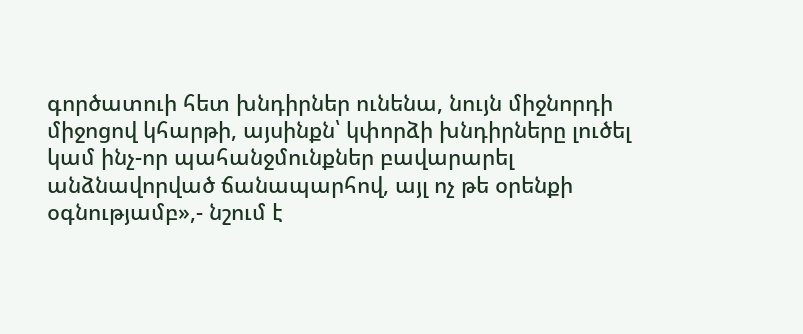գործատուի հետ խնդիրներ ունենա, նույն միջնորդի միջոցով կհարթի, այսինքն՝ կփորձի խնդիրները լուծել կամ ինչ-որ պահանջմունքներ բավարարել անձնավորված ճանապարհով, այլ ոչ թե օրենքի օգնությամբ»,- նշում է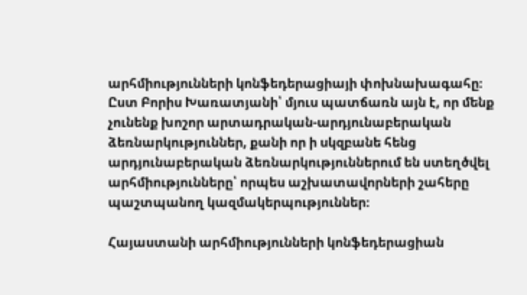արհմիությունների կոնֆեդերացիայի փոխնախագահը։
Ըստ Բորիս Խառատյանի՝ մյուս պատճառն այն է, որ մենք չունենք խոշոր արտադրական-արդյունաբերական ձեռնարկություններ, քանի որ ի սկզբանե հենց արդյունաբերական ձեռնարկություններում են ստեղծվել արհմիությունները՝ որպես աշխատավորների շահերը պաշտպանող կազմակերպություններ։

Հայաստանի արհմիությունների կոնֆեդերացիան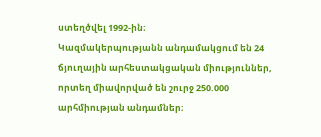ստեղծվել 1992-ին։
Կազմակերպությանն անդամակցում են 24 ճյուղային արհեստակցական միություններ, որտեղ միավորված են շուրջ 250.000 արհմիության անդամներ։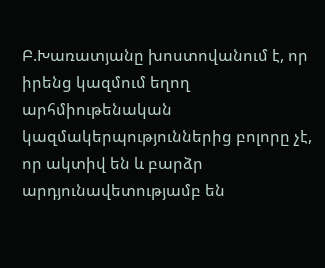Բ.Խառատյանը խոստովանում է, որ իրենց կազմում եղող արհմիութենական կազմակերպություններից բոլորը չէ, որ ակտիվ են և բարձր արդյունավետությամբ են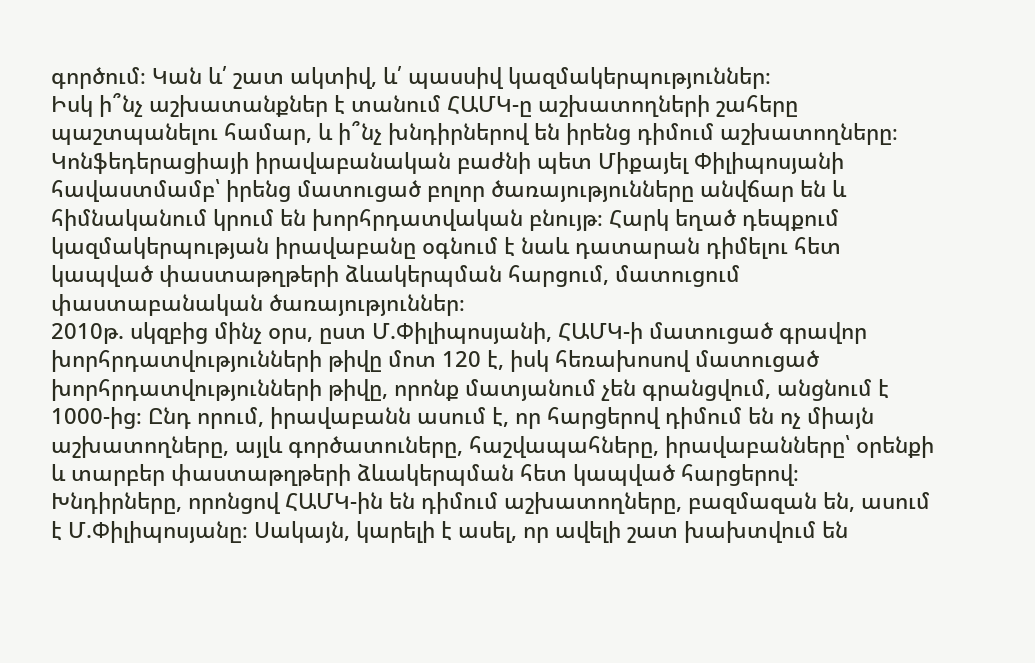գործում։ Կան և՛ շատ ակտիվ, և՛ պասսիվ կազմակերպություններ։
Իսկ ի՞նչ աշխատանքներ է տանում ՀԱՄԿ-ը աշխատողների շահերը պաշտպանելու համար, և ի՞նչ խնդիրներով են իրենց դիմում աշխատողները։
Կոնֆեդերացիայի իրավաբանական բաժնի պետ Միքայել Փիլիպոսյանի հավաստմամբ՝ իրենց մատուցած բոլոր ծառայությունները անվճար են և հիմնականում կրում են խորհրդատվական բնույթ։ Հարկ եղած դեպքում կազմակերպության իրավաբանը օգնում է նաև դատարան դիմելու հետ կապված փաստաթղթերի ձևակերպման հարցում, մատուցում փաստաբանական ծառայություններ։
2010թ. սկզբից մինչ օրս, ըստ Մ.Փիլիպոսյանի, ՀԱՄԿ-ի մատուցած գրավոր խորհրդատվությունների թիվը մոտ 120 է, իսկ հեռախոսով մատուցած խորհրդատվությունների թիվը, որոնք մատյանում չեն գրանցվում, անցնում է 1000-ից։ Ընդ որում, իրավաբանն ասում է, որ հարցերով դիմում են ոչ միայն աշխատողները, այլև գործատուները, հաշվապահները, իրավաբանները՝ օրենքի և տարբեր փաստաթղթերի ձևակերպման հետ կապված հարցերով։
Խնդիրները, որոնցով ՀԱՄԿ-ին են դիմում աշխատողները, բազմազան են, ասում է Մ.Փիլիպոսյանը։ Սակայն, կարելի է ասել, որ ավելի շատ խախտվում են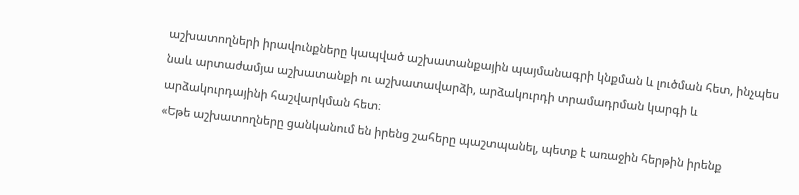աշխատողների իրավունքները կապված աշխատանքային պայմանագրի կնքման և լուծման հետ, ինչպես նաև արտաժամյա աշխատանքի ու աշխատավարձի, արձակուրդի տրամադրման կարգի և արձակուրդայինի հաշվարկման հետ։
«Եթե աշխատողները ցանկանում են իրենց շահերը պաշտպանել, պետք է առաջին հերթին իրենք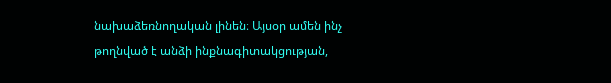նախաձեռնողական լինեն։ Այսօր ամեն ինչ թողնված է անձի ինքնագիտակցության,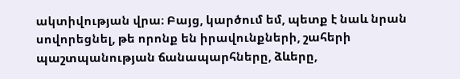ակտիվության վրա։ Բայց, կարծում եմ, պետք է նաև նրան սովորեցնել, թե որոնք են իրավունքների, շահերի պաշտպանության ճանապարհները, ձևերը,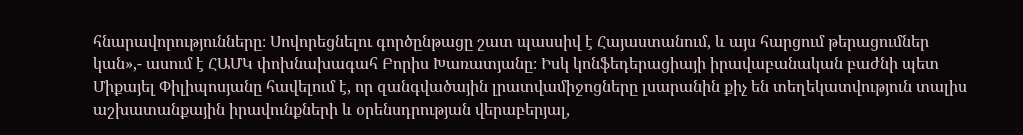հնարավորությունները։ Սովորեցնելու գործընթացը շատ պասսիվ է Հայաստանում, և այս հարցում թերացումներ կան»,- ասում է ՀԱՄԿ փոխնախագահ Բորիս Խառատյանը։ Իսկ կոնֆեդերացիայի իրավաբանական բաժնի պետ Միքայել Փիլիպոսյանը հավելում է, որ զանգվածային լրատվամիջոցները լսարանին քիչ են տեղեկատվություն տալիս աշխատանքային իրավունքների և օրենսդրության վերաբերյալ,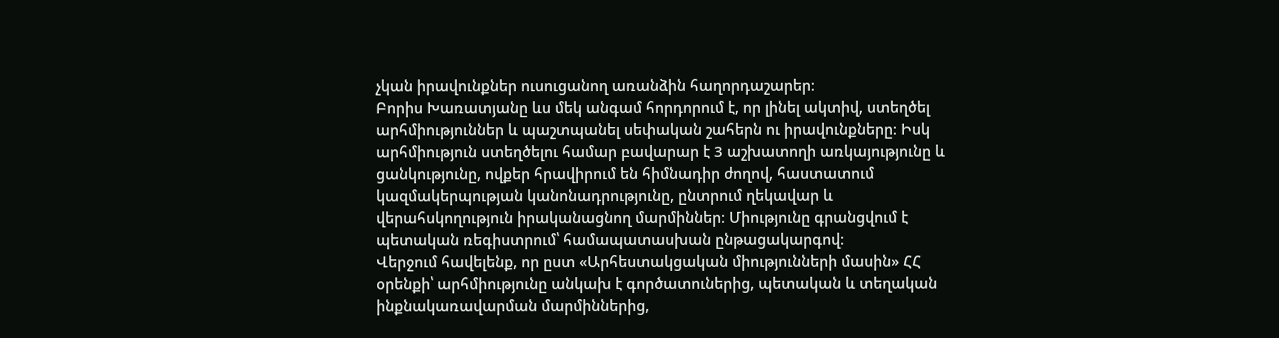չկան իրավունքներ ուսուցանող առանձին հաղորդաշարեր։
Բորիս Խառատյանը ևս մեկ անգամ հորդորում է, որ լինել ակտիվ, ստեղծել արհմիություններ և պաշտպանել սեփական շահերն ու իրավունքները։ Իսկ արհմիություն ստեղծելու համար բավարար է 3 աշխատողի առկայությունը և ցանկությունը, ովքեր հրավիրում են հիմնադիր ժողով, հաստատում կազմակերպության կանոնադրությունը, ընտրում ղեկավար և վերահսկողություն իրականացնող մարմիններ։ Միությունը գրանցվում է պետական ռեգիստրում՝ համապատասխան ընթացակարգով։
Վերջում հավելենք, որ ըստ «Արհեստակցական միությունների մասին» ՀՀ օրենքի՝ արհմիությունը անկախ է գործատուներից, պետական և տեղական ինքնակառավարման մարմիններից,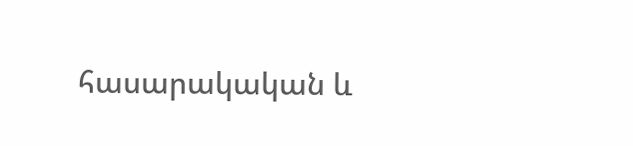հասարակական և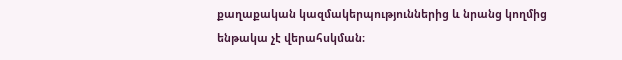քաղաքական կազմակերպություններից և նրանց կողմից ենթակա չէ վերահսկման։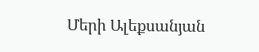Մերի Ալեքսանյան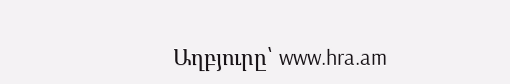Աղբյուրը՝ www.hra.am